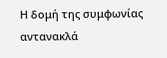Η δομή της συμφωνίας αντανακλά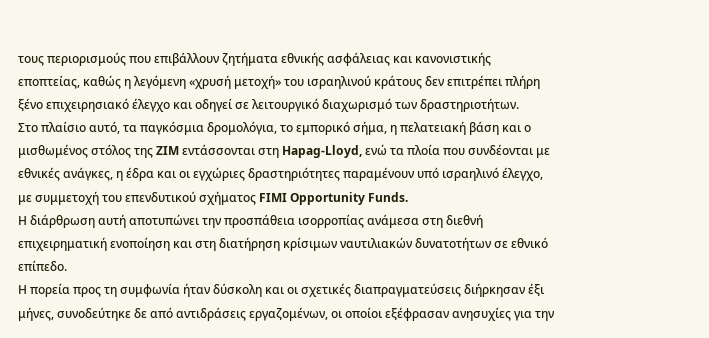τους περιορισμούς που επιβάλλουν ζητήματα εθνικής ασφάλειας και κανονιστικής εποπτείας, καθώς η λεγόμενη «χρυσή μετοχή» του ισραηλινού κράτους δεν επιτρέπει πλήρη ξένο επιχειρησιακό έλεγχο και οδηγεί σε λειτουργικό διαχωρισμό των δραστηριοτήτων.
Στο πλαίσιο αυτό, τα παγκόσμια δρομολόγια, το εμπορικό σήμα, η πελατειακή βάση και ο μισθωμένος στόλος της ZIM εντάσσονται στη Hapag-Lloyd, ενώ τα πλοία που συνδέονται με εθνικές ανάγκες, η έδρα και οι εγχώριες δραστηριότητες παραμένουν υπό ισραηλινό έλεγχο, με συμμετοχή του επενδυτικού σχήματος FIMI Opportunity Funds.
Η διάρθρωση αυτή αποτυπώνει την προσπάθεια ισορροπίας ανάμεσα στη διεθνή επιχειρηματική ενοποίηση και στη διατήρηση κρίσιμων ναυτιλιακών δυνατοτήτων σε εθνικό επίπεδο.
Η πορεία προς τη συμφωνία ήταν δύσκολη και οι σχετικές διαπραγματεύσεις διήρκησαν έξι μήνες, συνοδεύτηκε δε από αντιδράσεις εργαζομένων, οι οποίοι εξέφρασαν ανησυχίες για την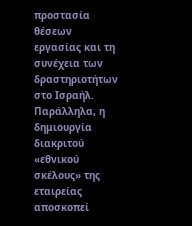προστασία θέσεων εργασίας και τη συνέχεια των δραστηριοτήτων στο Ισραήλ.
Παράλληλα, η δημιουργία διακριτού «εθνικού σκέλους» της εταιρείας αποσκοπεί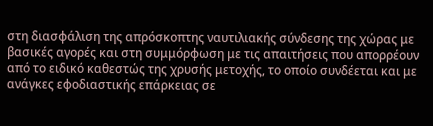στη διασφάλιση της απρόσκοπτης ναυτιλιακής σύνδεσης της χώρας με βασικές αγορές και στη συμμόρφωση με τις απαιτήσεις που απορρέουν από το ειδικό καθεστώς της χρυσής μετοχής, το οποίο συνδέεται και με ανάγκες εφοδιαστικής επάρκειας σε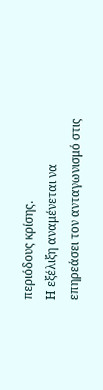περιόδους κρίσης.
Η εξέλιξη αναμένεται να επηρεάσει τον ανταγωνισμό στις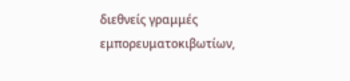διεθνείς γραμμές εμπορευματοκιβωτίων,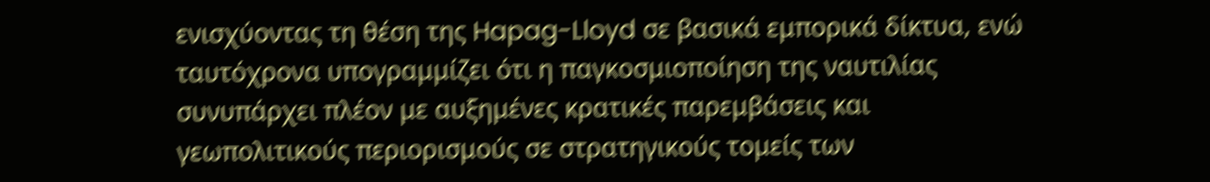ενισχύοντας τη θέση της Hapag-Lloyd σε βασικά εμπορικά δίκτυα, ενώ ταυτόχρονα υπογραμμίζει ότι η παγκοσμιοποίηση της ναυτιλίας συνυπάρχει πλέον με αυξημένες κρατικές παρεμβάσεις και γεωπολιτικούς περιορισμούς σε στρατηγικούς τομείς των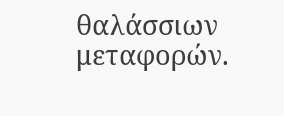θαλάσσιων μεταφορών.